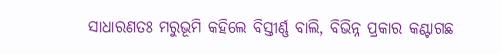ସାଧାରଣତଃ ମରୁଭୂମି କହିଲେ ବିସ୍ତୀର୍ଣ୍ଣ ବାଲି, ବିଭିନ୍ନ ପ୍ରକାର କଣ୍ଟାଗଛ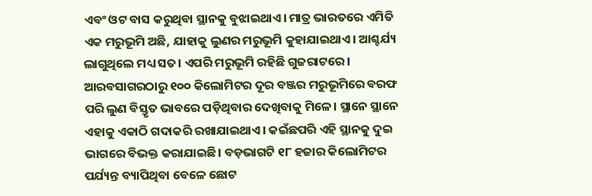ଏବଂ ଓଟ ବାସ କରୁଥିବା ସ୍ଥାନକୁ ବୁଝାଇଥାଏ। ମାତ୍ର ଭାରତରେ ଏମିତି ଏକ ମରୁଭୂମି ଅଛି, ଯାହାକୁ ଲୁଣର ମରୁଭୂମି କୁହାଯାଇଥାଏ। ଆଶ୍ଚର୍ଯ୍ୟ ଲାଗୁଥିଲେ ମଧ୍ୟ ସତ। ଏପରି ମରୁଭୂମି ରହିଛି ଗୁଜରାଟରେ। ଆରବସାଗରଠାରୁ ୧୦୦ କିଲୋମିଟର ଦୂର ବଞ୍ଜର ମରୁଭୂମିରେ ବରଫ ପରି ଲୁଣ ବିସ୍ତୃତ ଭାବରେ ପଡ଼ିଥିବାର ଦେଖିବାକୁ ମିଳେ। ସ୍ଥାନେ ସ୍ଥାନେ ଏହାକୁ ଏକାଠି ଗଦାକରି ରଖାଯାଇଥାଏ। କଇଁଛପରି ଏହି ସ୍ଥାନକୁ ଦୁଇ ଭାଗରେ ବିଭକ୍ତ କରାଯାଇଛି। ବଡ଼ଭାଗଟି ୧୮ ହଜାର କିଲୋମିଟର ପର୍ଯ୍ୟନ୍ତ ବ୍ୟାପିଥିବା ବେଳେ ଛୋଟ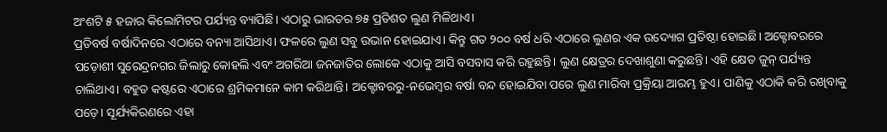ଅଂଶଟି ୫ ହଜାର କିଲୋମିଟର ପର୍ଯ୍ୟନ୍ତ ବ୍ୟାପିଛି। ଏଠାରୁ ଭାରତର ୭୫ ପ୍ରତିଶତ ଲୁଣ ମିଳିଥାଏ।
ପ୍ରତିବର୍ଷ ବର୍ଷାଦିନରେ ଏଠାରେ ବନ୍ୟା ଆସିଥାଏ। ଫଳରେ ଲୁଣ ସବୁ ଉଭାନ ହୋଇଯାଏ। କିନ୍ତୁ ଗତ ୨୦୦ ବର୍ଷ ଧରି ଏଠାରେ ଲୁଣର ଏକ ଉଦ୍ୟୋଗ ପ୍ରତିଷ୍ଠା ହୋଇଛି। ଅକ୍ଟୋବରରେ ପଡ଼ୋଶୀ ସୁରେନ୍ଦ୍ରନଗର ଜିଲାରୁ କୋହଲି ଏବଂ ଅଗରିଆ ଜନଜାତିର ଲୋକେ ଏଠାକୁ ଆସି ବସବାସ କରି ରହୁଛନ୍ତି। ଲୁଣ କ୍ଷେତ୍ରର ଦେଖାଶୁଣା କରୁଛନ୍ତି। ଏହି କ୍ଷେତ ଜୁନ୍ ପର୍ଯ୍ୟନ୍ତ ଚାଲିଥାଏ। ବହୁତ କଷ୍ଟରେ ଏଠାରେ ଶ୍ରମିକମାନେ କାମ କରିଥାନ୍ତି। ଅକ୍ଟୋବରରୁ-ନଭେମ୍ବର ବର୍ଷା ବନ୍ଦ ହୋଇଯିବା ପରେ ଲୁଣ ମାରିବା ପ୍ରକ୍ରିୟା ଆରମ୍ଭ ହୁଏ। ପାଣିକୁ ଏଠାକି କରି ରଖିବାକୁ ପଡ଼େ। ସୂର୍ଯ୍ୟକିରଣରେ ଏହା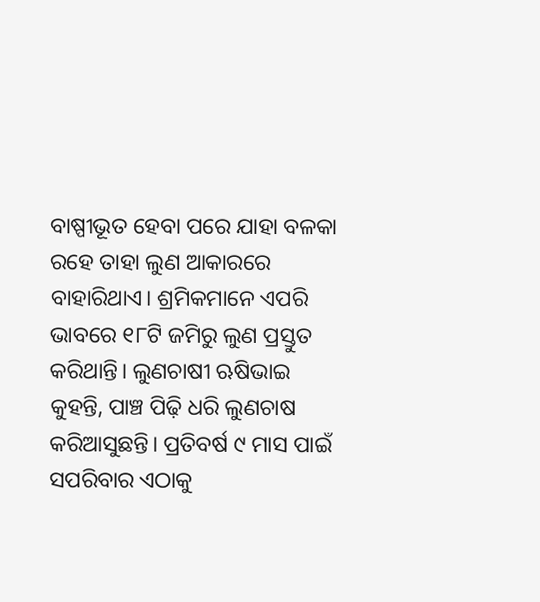ବାଷ୍ପୀଭୂତ ହେବା ପରେ ଯାହା ବଳକା ରହେ ତାହା ଲୁଣ ଆକାରରେ ବାହାରିଥାଏ। ଶ୍ରମିକମାନେ ଏପରି ଭାବରେ ୧୮ଟି ଜମିରୁ ଲୁଣ ପ୍ରସ୍ତୁତ କରିଥାନ୍ତି। ଲୁଣଚାଷୀ ଋଷିଭାଇ କୁହନ୍ତି, ପାଞ୍ଚ ପିଢ଼ି ଧରି ଲୁଣଚାଷ କରିଆସୁଛନ୍ତି। ପ୍ରତିବର୍ଷ ୯ ମାସ ପାଇଁ ସପରିବାର ଏଠାକୁ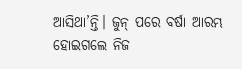ଆସିଥା’ନ୍ତି। ଜୁନ୍ ପରେ ବର୍ଷା ଆରମ୍ଭ ହୋଇଗଲେ ନିଜ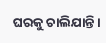ଘରକୁ ଚାଲିଯାନ୍ତି।